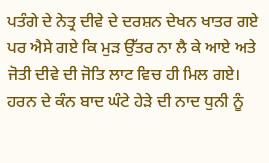ਪਤੰਗੇ ਦੇ ਨੇਤ੍ਰ ਦੀਵੇ ਦੇ ਦਰਸ਼ਨ ਦੇਖਨ ਖਾਤਰ ਗਏ ਪਰ ਐਸੇ ਗਏ ਕਿ ਮੁੜ ਉੱਤਰ ਨਾ ਲੈ ਕੇ ਆਏ ਅਤੇ ਜੋਤੀ ਦੀਵੇ ਦੀ ਜੋਤਿ ਲਾਟ ਵਿਚ ਹੀ ਮਿਲ ਗਏ।
ਹਰਨ ਦੇ ਕੰਨ ਬਾਦ ਘੰਟੇ ਹੇੜੇ ਦੀ ਨਾਦ ਧੁਨੀ ਨੂੰ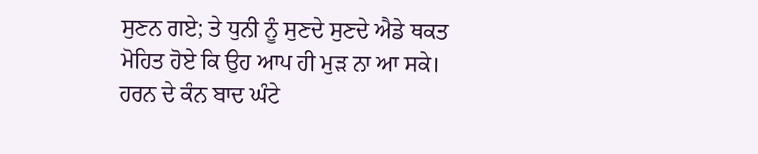ਸੁਣਨ ਗਏ; ਤੇ ਧੁਨੀ ਨੂੰ ਸੁਣਦੇ ਸੁਣਦੇ ਐਡੇ ਥਕਤ ਮੋਹਿਤ ਹੋਏ ਕਿ ਉਹ ਆਪ ਹੀ ਮੁੜ ਨਾ ਆ ਸਕੇ।
ਹਰਨ ਦੇ ਕੰਨ ਬਾਦ ਘੰਟੇ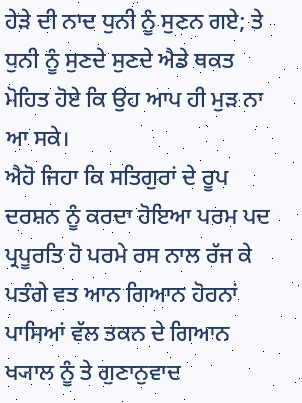ਹੇੜੇ ਦੀ ਨਾਦ ਧੁਨੀ ਨੂੰ ਸੁਣਨ ਗਏ; ਤੇ ਧੁਨੀ ਨੂੰ ਸੁਣਦੇ ਸੁਣਦੇ ਐਡੇ ਥਕਤ ਮੋਹਿਤ ਹੋਏ ਕਿ ਉਹ ਆਪ ਹੀ ਮੁੜ ਨਾ ਆ ਸਕੇ।
ਐਹੋ ਜਿਹਾ ਕਿ ਸਤਿਗੁਰਾਂ ਦੇ ਰੂਪ ਦਰਸ਼ਨ ਨੂੰ ਕਰਦਾ ਹੋਇਆ ਪਰਮ ਪਦ ਪ੍ਰਪੂਰਤਿ ਹੋ ਪਰਮੇ ਰਸ ਨਾਲ ਰੱਜ ਕੇ ਪਤੰਗੇ ਵਤ ਆਨ ਗਿਆਨ ਹੋਰਨਾਂ ਪਾਸਿਆਂ ਵੱਲ ਤਕਨ ਦੇ ਗਿਆਨ ਖ੍ਯਾਲ ਨੂੰ ਤੇ ਗੁਣਾਨੁਵਾਦ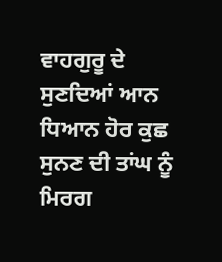ਵਾਹਗੁਰੂ ਦੇ ਸੁਣਦਿਆਂ ਆਨ ਧਿਆਨ ਹੋਰ ਕੁਛ ਸੁਨਣ ਦੀ ਤਾਂਘ ਨੂੰ ਮਿਰਗ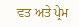ਵਤ ਅਤੇ ਪ੍ਰੇਮ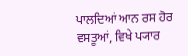ਪਾਲਦਿਆਂ ਆਨ ਰਸ ਹੋਰ ਵਸਤੂਆਂ, ਵਿਖੇ ਪ੍ਯਾਰ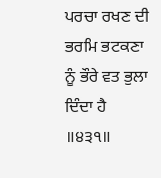ਪਰਚਾ ਰਖਣ ਦੀ ਭਰਮਿ ਭਟਕਣਾ ਨੂੰ ਭੌਰੇ ਵਤ ਭੁਲਾ ਦਿੰਦਾ ਹੈ ॥੪੩੧॥